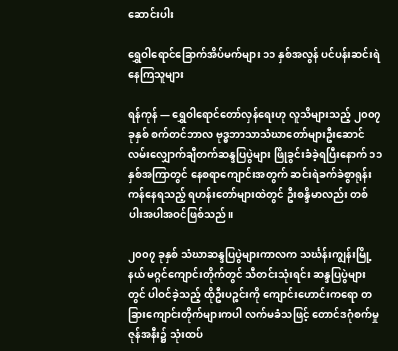ဆောင်းပါး

ရွှေဝါရောင်ခြောက်အိပ်မက်များ ၁၁ နှစ်အလွန် ပင်ပန်းဆင်းရဲနေကြသူများ

ရန်ကုန် — ရွှေဝါရောင်တော်လှန်ရေးဟု လူသိများသည့် ၂၀၀၇ ခုနှစ် စက်တင်ဘာလ ဗုဒ္ဓဘာသာသံဃာတော်များဦးဆောင် လမ်းလျှောက်ချီတက်ဆန္ဒပြပွဲများ ဖြိုခွင်းခံခဲ့ရပြီးနောက် ၁၁ နှစ်အကြာတွင် နေစရာကျောင်းအတွက် ဆင်းရဲခက်ခဲစွာရုန်းကန်နေရသည့် ရဟန်းတော်များထဲတွင် ဦးစန္ဒိမာလည်း တစ်ပါးအပါအဝင်ဖြစ်သည်။

၂၀၀၇ ခုနှစ် သံဃာဆန္ဒပြပွဲများကာလက သင်္ဃန်းကျွန်းမြို့နယ် မဂ္ဂင်ကျောင်းတိုက်တွင် သီတင်းသုံးရင်း ဆန္ဒပြပွဲများတွင် ပါဝင်ခဲ့သည့် ထိုဦးပဉ္စင်းကို ကျောင်းဟောင်းကရော တခြားကျောင်းတိုက်များကပါ လက်မခံသဖြင့် တောင်ဒဂုံစက်မှုဇုန်အနီး၌ သုံးထပ်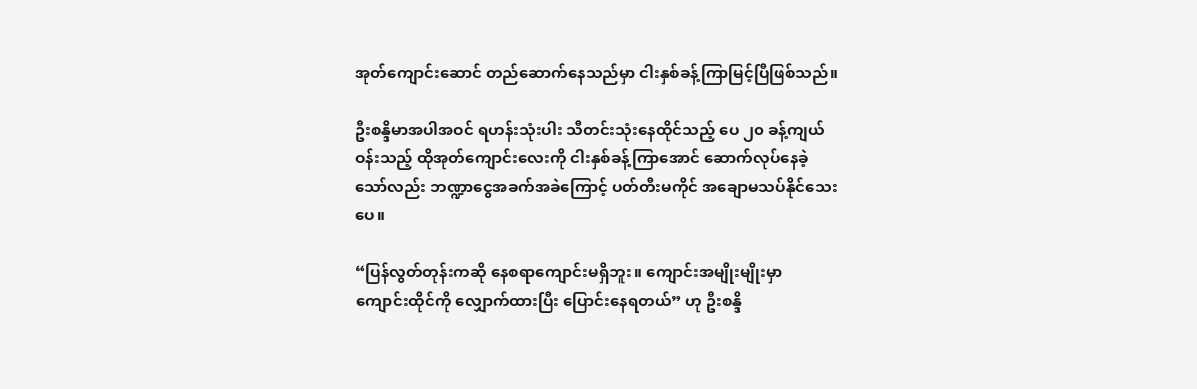အုတ်ကျောင်းဆောင် တည်ဆောက်နေသည်မှာ ငါးနှစ်ခန့်ကြာမြင့်ပြီဖြစ်သည်။

ဦးစန္ဒိမာအပါအဝင် ရဟန်းသုံးပါး သီတင်းသုံးနေထိုင်သည့် ပေ ၂၀ ခန့်ကျယ်ဝန်းသည့် ထိုအုတ်ကျောင်းလေးကို ငါးနှစ်ခန့်ကြာအောင် ဆောက်လုပ်နေခဲ့သော်လည်း ဘဏ္ဍာငွေအခက်အခဲကြောင့် ပတ်တီးမကိုင် အချောမသပ်နိုင်သေးပေ။

“ပြန်လွတ်တုန်းကဆို နေစရာကျောင်းမရှိဘူး။ ကျောင်းအမျိုးမျိုးမှာ ကျောင်းထိုင်ကို လျှောက်ထားပြီး ပြောင်းနေရတယ်” ဟု ဦးစန္ဒိ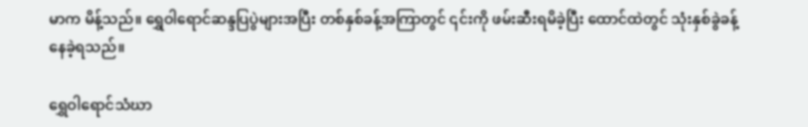မာက မိန့်သည်။ ရွှေဝါရောင်ဆန္ဒပြပွဲများအပြီး တစ်နှစ်ခန့်အကြာတွင် ၎င်းကို ဖမ်းဆီးရမိခဲ့ပြီး ထောင်ထဲတွင် သုံးနှစ်ခွဲခန့် နေခဲ့ရသည်။

ရွှေဝါရောင်သံဃာ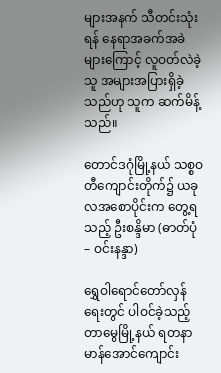များအနက် သီတင်းသုံးရန် နေရာအခက်အခဲများကြောင့် လူဝတ်လဲခဲ့သူ အများအပြားရှိခဲ့သည်ဟု သူက ဆက်မိန့်သည်။

တောင်ဒဂုံမြို့နယ် သစ္စဝတီကျောင်းတိုက်၌ ယခုလအစောပိုင်းက တွေ့ရသည့် ဦးစန္ဒိမာ (ဓာတ်ပုံ – ဝင်းနန္ဒာ)

ရွှေဝါရောင်တော်လှန်ရေးတွင် ပါဝင်ခဲ့သည့် တာမွေမြို့နယ် ရတနာမာန်အောင်ကျောင်း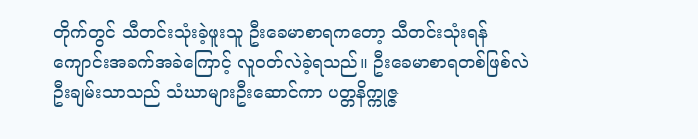တိုက်တွင် သီတင်းသုံးခဲ့ဖူးသူ ဦးခေမာစာရကတော့ သီတင်းသုံးရန် ကျောင်းအခက်အခဲကြောင့် လူဝတ်လဲခဲ့ရသည်။ ဦးခေမာစာရတစ်ဖြစ်လဲ ဦးချမ်းသာသည် သံဃာများဦးဆောင်ကာ ပတ္တနိက္ကုဇ္ဇ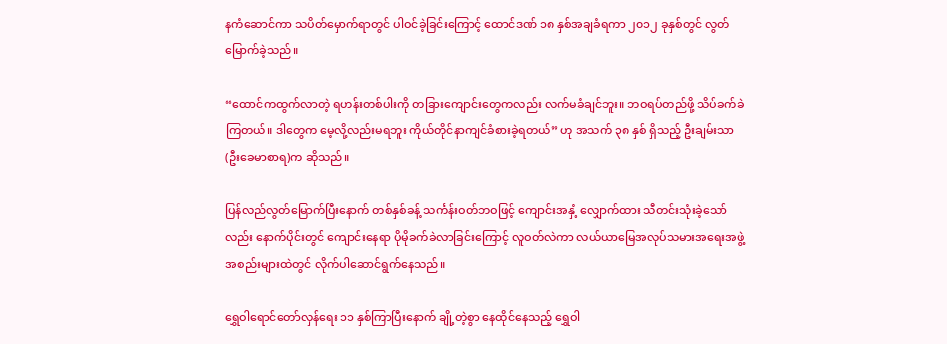နကံဆောင်ကာ သပိတ်မှောက်ရာတွင် ပါဝင်ခဲ့ခြင်းကြောင့် ထောင်ဒဏ် ၁၈ နှစ်အချခံရကာ ၂၀၁၂ ခုနှစ်တွင် လွတ်မြောက်ခဲ့သည်။

“ထောင်ကထွက်လာတဲ့ ရဟန်းတစ်ပါးကို တခြားကျောင်းတွေကလည်း လက်မခံချင်ဘူး။ ဘဝရပ်တည်ဖို့ သိပ်ခက်ခဲကြတယ်။ ဒါတွေက မေ့လို့လည်းမရဘူး ကိုယ်တိုင်နာကျင်ခံစားခဲ့ရတယ်” ဟု အသက် ၃၈ နှစ် ရှိသည့် ဦးချမ်းသာ (ဦးခေမာစာရ)က ဆိုသည်။

ပြန်လည်လွတ်မြောက်ပြီးနောက် တစ်နှစ်ခန့် သင်္ကန်းဝတ်ဘဝဖြင့် ကျောင်းအနှံ့ လျှောက်ထား သီတင်းသုံးခဲ့သော်လည်း နောက်ပိုင်းတွင် ကျောင်းနေရာ ပိုမိုခက်ခဲလာခြင်းကြောင့် လူဝတ်လဲကာ လယ်ယာမြေအလုပ်သမားအရေးအဖွဲ့အစည်းများထဲတွင် လိုက်ပါဆောင်ရွက်နေသည်။

ရွှေဝါရောင်တော်လှန်ရေး ၁၁ နှစ်ကြာပြီးနောက် ချို့တဲ့စွာ နေထိုင်နေသည့် ရွှေဝါ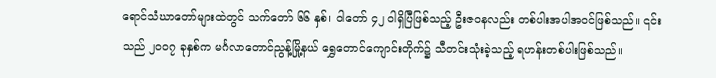ရောင်သံဃာတော်များထဲတွင် သက်တော် ၆၆ နှစ်၊ ဝါတော် ၄၂ ဝါရှိပြီဖြစ်သည့် ဦးဇဝနလည်း တစ်ပါးအပါအဝင်ဖြစ်သည်။ ၎င်းသည် ၂၀၀၇ ခုနှစ်က မင်္ဂလာတောင်ညွန့်မြို့နယ် ရွှေတောင်ကျောင်းတိုက်၌ သီတင်းသုံးခဲ့သည့် ရဟန်းတစ်ပါးဖြစ်သည်။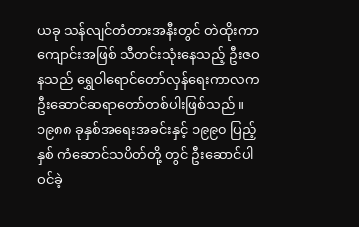ယခု သန်လျင်တံတားအနီးတွင် တဲထိုးကာ ကျောင်းအဖြစ် သီတင်းသုံးနေသည့် ဦးဇဝနသည် ရွှေဝါရောင်တော်လှန်ရေးကာလက ဦးဆောင်ဆရာတော်တစ်ပါးဖြစ်သည်။ ၁၉၈၈ ခုနှစ်အရေးအခင်းနှင့် ၁၉၉၀ ပြည့်နှစ် ကံဆောင်သပိတ်တို့ တွင် ဦးဆောင်ပါဝင်ခဲ့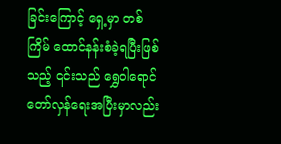ခြင်းကြောင့် ရှေ့မှာ တစ်ကြိမ် ထောင်နန်းစံခဲ့ရပြီးဖြစ်သည့် ၎င်းသည် ရွှေဝါရောင်တော်လှန်ရေးအပြီးမှာလည်း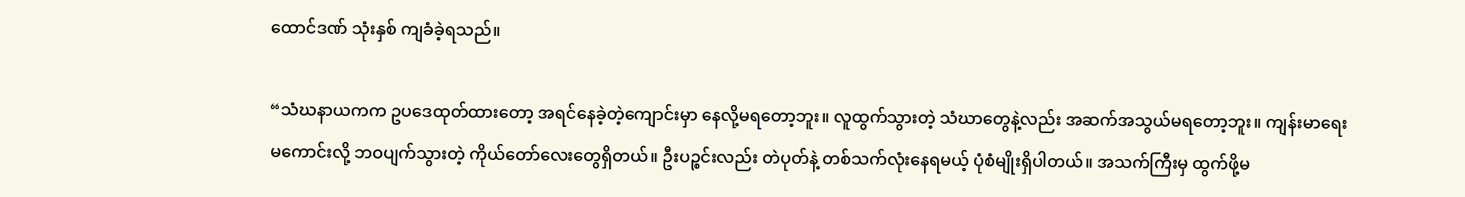ထောင်ဒဏ် သုံးနှစ် ကျခံခဲ့ရသည်။

“သံဃနာယကက ဥပဒေထုတ်ထားတော့ အရင်နေခဲ့တဲ့ကျောင်းမှာ နေလို့မရတော့ဘူး။ လူထွက်သွားတဲ့ သံဃာတွေနဲ့လည်း အဆက်အသွယ်မရတော့ဘူး။ ကျန်းမာရေးမကောင်းလို့ ဘဝပျက်သွားတဲ့ ကိုယ်တော်လေးတွေရှိတယ်။ ဦးပဉ္စင်းလည်း တဲပုတ်နဲ့ တစ်သက်လုံးနေရမယ့် ပုံစံမျိုးရှိပါတယ်။ အသက်ကြီးမှ ထွက်ဖို့မ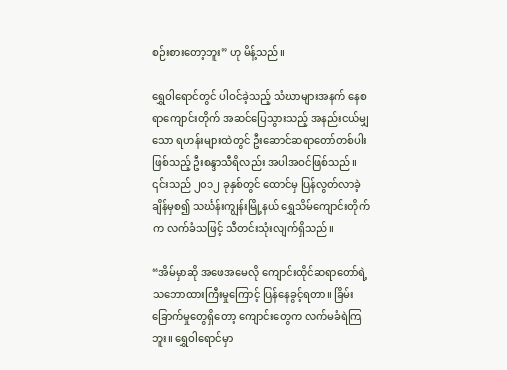စဉ်းစားတော့ဘူး” ဟု မိန့်သည်။

ရွှေဝါရောင်တွင် ပါဝင်ခဲ့သည့် သံဃာများအနက် နေစရာကျောင်းတိုက် အဆင်ပြေသွားသည့် အနည်းငယ်မျှသော ရဟန်းများထဲတွင် ဦးဆောင်ဆရာတော်တစ်ပါးဖြစ်သည့် ဦးစန္ဒာသီရိလည်း အပါအဝင်ဖြစ်သည်။ ၎င်းသည် ၂၀၁၂ ခုနှစ်တွင် ထောင်မှ ပြန်လွတ်လာခဲ့ချိန်မှစ၍ သင်္ဃန်းကျွန်းမြို့နယ် ရွှေသိမ်ကျောင်းတိုက်က လက်ခံသဖြင့် သီတင်းသုံးလျက်ရှိသည်။

“အိမ်မှာဆို အဖေအမေလို ကျောင်းထိုင်ဆရာတော်ရဲ့သဘောထားကြီးမှုကြောင့် ပြန်နေခွင့်ရတာ။ ခြိမ်းခြောက်မှုတွေရှိတော့ ကျောင်းတွေက လက်မခံရဲကြဘူး။ ရွှေဝါရောင်မှာ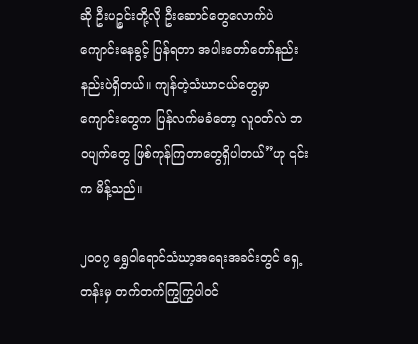ဆို ဦးပဉ္စင်းတို့လို ဦးဆောင်တွေလောက်ပဲ ကျောင်းနေခွင့် ပြန်ရတာ အပါးတော်တော်နည်းနည်းပဲရှိတယ်။ ကျန်တဲ့သံဃာငယ်တွေမှာ ကျောင်းတွေက ပြန်လက်မခံတော့ လူဝတ်လဲ ဘဝပျက်တွေ ဖြစ်ကုန်ကြတာတွေရှိပါတယ်”ဟု ၎င်းက မိန့်သည်။

၂၀၀၇ ရွှေဝါရောင်သံဃာ့အရေးအခင်းတွင် ရှေ့တန်းမှ တက်တက်ကြွကြွပါဝင်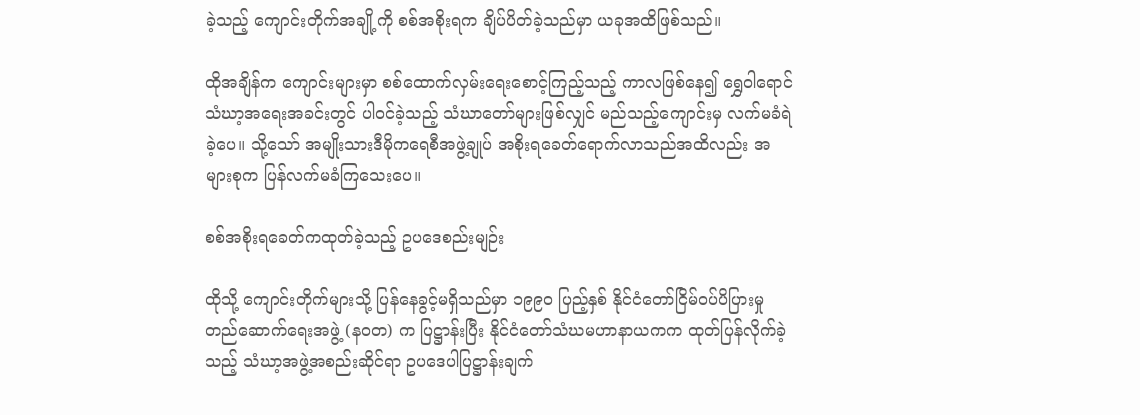ခဲ့သည့် ကျောင်းတိုက်အချို့ကို စစ်အစိုးရက ချိပ်ပိတ်ခဲ့သည်မှာ ယခုအထိဖြစ်သည်။

ထိုအချိန်က ကျောင်းများမှာ စစ်ထောက်လှမ်းရေးစောင့်ကြည့်သည့် ကာလဖြစ်နေ၍ ရွှေဝါရောင်သံဃာ့အရေးအခင်းတွင် ပါဝင်ခဲ့သည့် သံဃာတော်များဖြစ်လျှင် မည်သည့်ကျောင်းမှ လက်မခံရဲခဲ့ပေ။ သို့သော် အမျိုးသားဒီမိုကရေစီအဖွဲ့ချုပ် အစိုးရခေတ်ရောက်လာသည်အထိလည်း အများစုက ပြန်လက်မခံကြသေးပေ။

စစ်အစိုးရခေတ်ကထုတ်ခဲ့သည့် ဥပဒေစည်းမျဉ်း

ထိုသို့ ကျောင်းတိုက်များသို့ ပြန်နေခွင့်မရှိသည်မှာ ၁၉၉၀ ပြည့်နှစ် နိုင်ငံတော်ငြိမ်ဝပ်ပိပြားမှုတည်ဆောက်ရေးအဖွဲ့ (နဝတ) က ပြဋ္ဌာန်းပြီး နိုင်ငံတော်သံဃမဟာနာယကက ထုတ်ပြန်လိုက်ခဲ့သည့် သံဃာ့အဖွဲ့အစည်းဆိုင်ရာ ဥပဒေပါပြဋ္ဌာန်းချက်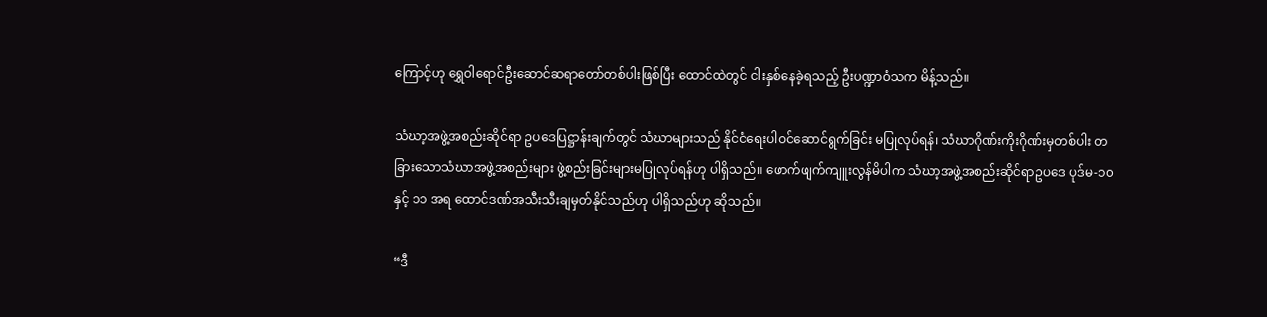ကြောင့်ဟု ရွှေဝါရောင်ဦးဆောင်ဆရာတော်တစ်ပါးဖြစ်ပြီး ထောင်ထဲတွင် ငါးနှစ်နေခဲ့ရသည့် ဦးပဏ္ဍာဝံသက မိန့်သည်။

သံဃာ့အဖွဲ့အစည်းဆိုင်ရာ ဥပဒေပြဋ္ဌာန်းချက်တွင် သံဃာများသည် နိုင်ငံရေးပါဝင်ဆောင်ရွက်ခြင်း မပြုလုပ်ရန်၊ သံဃာဂိုဏ်းကိုးဂိုဏ်းမှတစ်ပါး တခြားသောသံဃာအဖွဲ့အစည်းများ ဖွဲ့စည်းခြင်းများမပြုလုပ်ရန်ဟု ပါရှိသည်။ ဖောက်ဖျက်ကျူးလွန်မိပါက သံဃာ့အဖွဲ့အစည်းဆိုင်ရာဥပဒေ ပုဒ်မ-၁၀ နှင့် ၁၁ အရ ထောင်ဒဏ်အသီးသီးချမှတ်နိုင်သည်ဟု ပါရှိသည်ဟု ဆိုသည်။

“ဒီ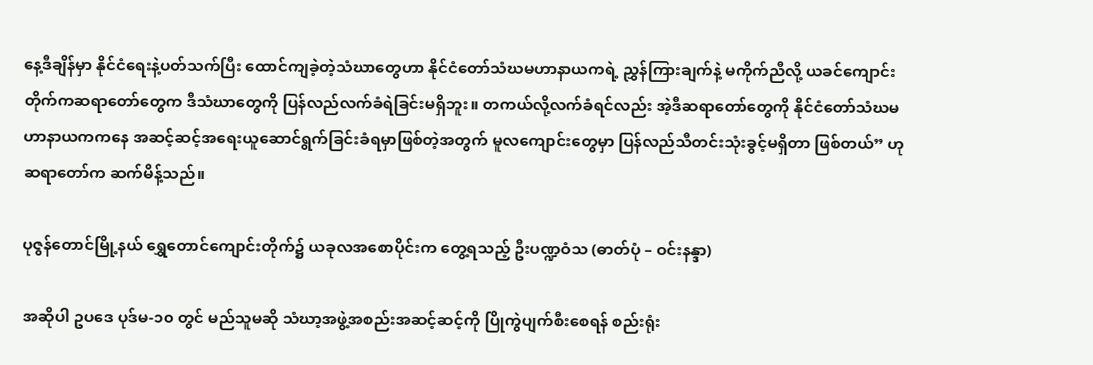နေ့ဒီချိန်မှာ နိုင်ငံရေးနဲ့ပတ်သက်ပြီး ထောင်ကျခဲ့တဲ့သံဃာတွေဟာ နိုင်ငံတော်သံဃမဟာနာယကရဲ့ ညွှန်ကြားချက်နဲ့ မကိုက်ညီလို့ ယခင်ကျောင်းတိုက်ကဆရာတော်တွေက ဒီသံဃာတွေကို ပြန်လည်လက်ခံရဲခြင်းမရှိဘူး။ တကယ်လို့လက်ခံရင်လည်း အဲ့ဒီဆရာတော်တွေကို နိုင်ငံတော်သံဃမဟာနာယကကနေ အဆင့်ဆင့်အရေးယူဆောင်ရွက်ခြင်းခံရမှာဖြစ်တဲ့အတွက် မူလကျောင်းတွေမှာ ပြန်လည်သီတင်းသုံးခွင့်မရှိတာ ဖြစ်တယ်” ဟု ဆရာတော်က ဆက်မိန့်သည်။

ပုဇွန်တောင်မြို့နယ် ရွှေတောင်ကျောင်းတိုက်၌ ယခုလအစောပိုင်းက တွေ့ရသည့် ဦးပဏ္ဍဝံသ (ဓာတ်ပုံ – ဝင်းနန္ဒာ)

အဆိုပါ ဥပဒေ ပုဒ်မ-၁၀ တွင် မည်သူမဆို သံဃာ့အဖွဲ့အစည်းအဆင့်ဆင့်ကို ပြိုကွဲပျက်စီးစေရန် စည်းရုံး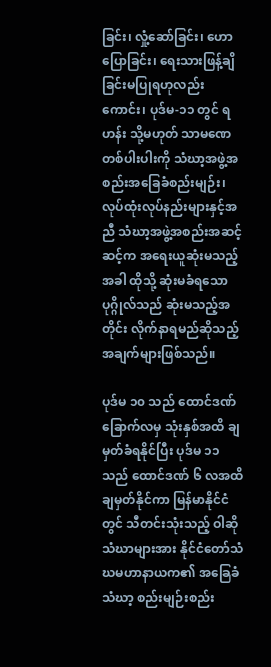ခြင်း၊ လှုံ့ဆော်ခြင်း၊ ဟောပြောခြင်း၊ ရေးသားဖြန့်ချိခြင်းမပြုရဟုလည်းကောင်း၊ ပုဒ်မ-၁၁ တွင် ရဟန်း သို့မဟုတ် သာမဏေတစ်ပါးပါးကို သံဃာ့အဖွဲ့အစည်းအခြေခံစည်းမျဉ်း၊ လုပ်ထုံးလုပ်နည်းများနှင့်အညီ သံဃာ့အဖွဲ့အစည်းအဆင့်ဆင့်က အရေးယူဆုံးမသည့်အခါ ထိုသို့ ဆုံးမခံရသော ပုဂ္ဂိုလ်သည် ဆုံးမသည့်အတိုင်း လိုက်နာရမည်ဆိုသည့် အချက်များဖြစ်သည်။

ပုဒ်မ ၁၀ သည် ထောင်ဒဏ်ခြောက်လမှ သုံးနှစ်အထိ ချမှတ်ခံရနိုင်ပြီး ပုဒ်မ ၁၁ သည် ထောင်ဒဏ် ၆ လအထိ ချမှတ်နိုင်ကာ မြန်မာနိုင်ငံတွင် သီတင်းသုံးသည့် ဝါဆိုသံဃာများအား နိုင်ငံတော်သံဃမဟာနာယက၏ အခြေခံသံဃာ့ စည်းမျဉ်းစည်း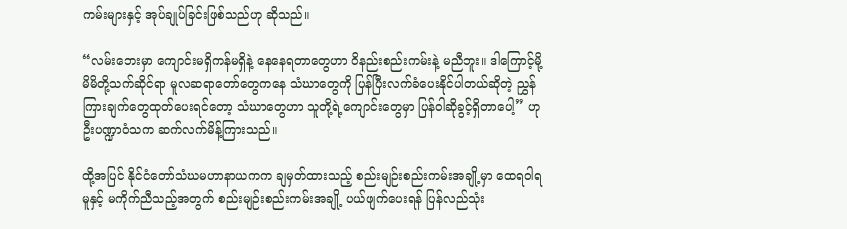ကမ်းများနှင့် အုပ်ချုပ်ခြင်းဖြစ်သည်ဟု ဆိုသည်။

“လမ်းဘေးမှာ ကျောင်းမရှိကန်မရှိနဲ့ နေနေရတာတွေဟာ ဝိနည်းစည်းကမ်းနဲ့ မညီဘူး။ ဒါကြောင့်မို့ မိမိတို့သက်ဆိုင်ရာ မူလဆရာတော်တွေကနေ သံဃာတွေကို ပြန်ပြီးလက်ခံပေးနိုင်ပါတယ်ဆိုတဲ့ ညွှန်ကြားချက်တွေထုတ်ပေးရင်တော့ သံဃာတွေဟာ သူတို့ရဲ့ကျောင်းတွေမှာ ပြန်ဝါဆိုခွင့်ရှိတာပေါ့” ဟု ဦးပဏ္ဍာဝံသက ဆက်လက်မိန့်ကြားသည်။

ထို့အပြင် နိုင်ငံတော်သံဃမဟာနာယကက ချမှတ်ထားသည့် စည်းမျဉ်းစည်းကမ်းအချို့မှာ ထေရဝါရမူနှင့် မကိုက်ညီသည့်အတွက် စည်းမျဉ်းစည်းကမ်းအချို့ ပယ်ဖျက်ပေးရန် ပြန်လည်သုံး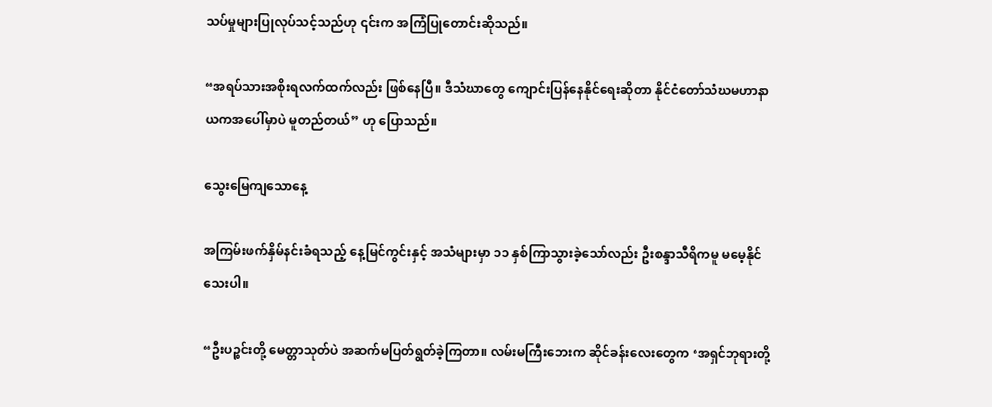သပ်မှုများပြုလုပ်သင့်သည်ဟု ၎င်းက အကြံပြုတောင်းဆိုသည်။

“အရပ်သားအစိုးရလက်ထက်လည်း ဖြစ်နေပြီ။ ဒီသံဃာတွေ ကျောင်းပြန်နေနိုင်ရေးဆိုတာ နိုင်ငံတော်သံဃမဟာနာယကအပေါ်မှာပဲ မူတည်တယ်” ဟု ပြောသည်။

သွေးမြေကျသောနေ့

အကြမ်းဖက်နှိမ်နင်းခံရသည့် နေ့မြင်ကွင်းနှင့် အသံများမှာ ၁၁ နှစ်ကြာသွားခဲ့သော်လည်း ဦးစန္ဒာသီရိကမူ မမေ့နိုင်သေးပါ။

“ဦးပဉ္စင်းတို့ မေတ္တာသုတ်ပဲ အဆက်မပြတ်ရွတ်ခဲ့ကြတာ။ လမ်းမကြီးဘေးက ဆိုင်ခန်းလေးတွေက ‘အရှင်ဘုရားတို့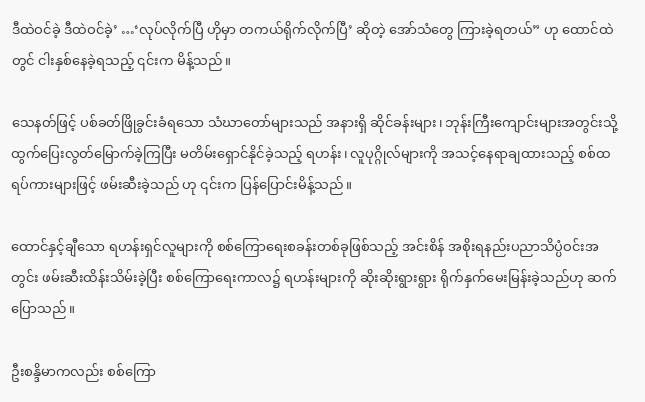ဒီထဲဝင်ခဲ့ ဒီထဲဝင်ခဲ့’ …‘လုပ်လိုက်ပြီ ဟိုမှာ တကယ်ရိုက်လိုက်ပြီ’ ဆိုတဲ့ အော်သံတွေ ကြားခဲ့ရတယ်” ဟု ထောင်ထဲတွင် ငါးနှစ်နေခဲ့ရသည့် ၎င်းက မိန့်သည်။

သေနတ်ဖြင့် ပစ်ခတ်ဖြိုခွင်းခံရသော သံဃာတော်များသည် အနားရှိ ဆိုင်ခန်းများ၊ ဘုန်းကြီးကျောင်းများအတွင်းသို့ ထွက်ပြေးလွတ်မြောက်ခဲ့ကြပြီး မတိမ်းရှောင်နိုင်ခဲ့သည့် ရဟန်း၊ လူပုဂ္ဂိုလ်များကို အသင့်နေရာချထားသည့် စစ်ထရပ်ကားများဖြင့် ဖမ်းဆီးခဲ့သည် ဟု ၎င်းက ပြန်ပြောင်းမိန့်သည်။

ထောင်နှင့်ချီသော ရဟန်းရှင်လူများကို စစ်ကြောရေးစခန်းတစ်ခုဖြစ်သည့် အင်းစိန် အစိုးရနည်းပညာသိပ္ပံဝင်းအတွင်း ဖမ်းဆီးထိန်းသိမ်းခဲ့ပြီး စစ်ကြောရေးကာလ၌ ရဟန်းများကို ဆိုးဆိုးရွားရွား ရိုက်နှက်မေးမြန်းခဲ့သည်ဟု ဆက်ပြောသည်။

ဦးစန္ဒိမာကလည်း စစ်ကြော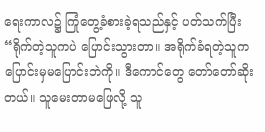ရေးကာလ၌ ကြုံတွေ့ခံစားခဲ့ရသည်နှင့် ပတ်သက်ပြီး “ရိုက်တဲ့သူကပဲ ပြောင်းသွားတာ။ အရိုက်ခံရတဲ့သူက ပြောင်းမှမပြောင်းဘဲကို။ ဒီကောင်တွေ တော်တော်ဆိုးတယ်။ သူမေးတာမဖြေလို့ သူ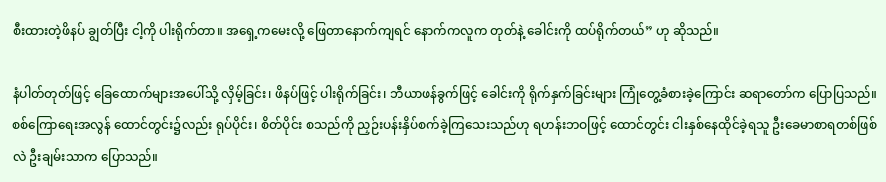စီးထားတဲ့ဖိနပ် ချွတ်ပြီး ငါ့ကို ပါးရိုက်တာ။ အရှေ့ကမေးလို့ ဖြေတာနောက်ကျရင် နောက်ကလူက တုတ်နဲ့ ခေါင်းကို ထပ်ရိုက်တယ်” ဟု ဆိုသည်။

နံပါတ်တုတ်ဖြင့် ခြေထောက်များအပေါ်သို့ လှိမ့်ခြင်း၊ ဖိနပ်ဖြင့် ပါးရိုက်ခြင်း၊ ဘီယာဖန်ခွက်ဖြင့် ခေါင်းကို ရိုက်နှက်ခြင်းများ ကြုံတွေ့ခံစားခဲ့ကြောင်း ဆရာတော်က ပြောပြသည်။ စစ်ကြောရေးအလွန် ထောင်တွင်း၌လည်း ရုပ်ပိုင်း၊ စိတ်ပိုင်း စသည်ကို ညှဉ်းပန်းနှိပ်စက်ခဲ့ကြသေးသည်ဟု ရဟန်းဘဝဖြင့် ထောင်တွင်း ငါးနှစ်နေထိုင်ခဲ့ရသူ ဦးခေမာစာရတစ်ဖြစ်လဲ ဦးချမ်းသာက ပြောသည်။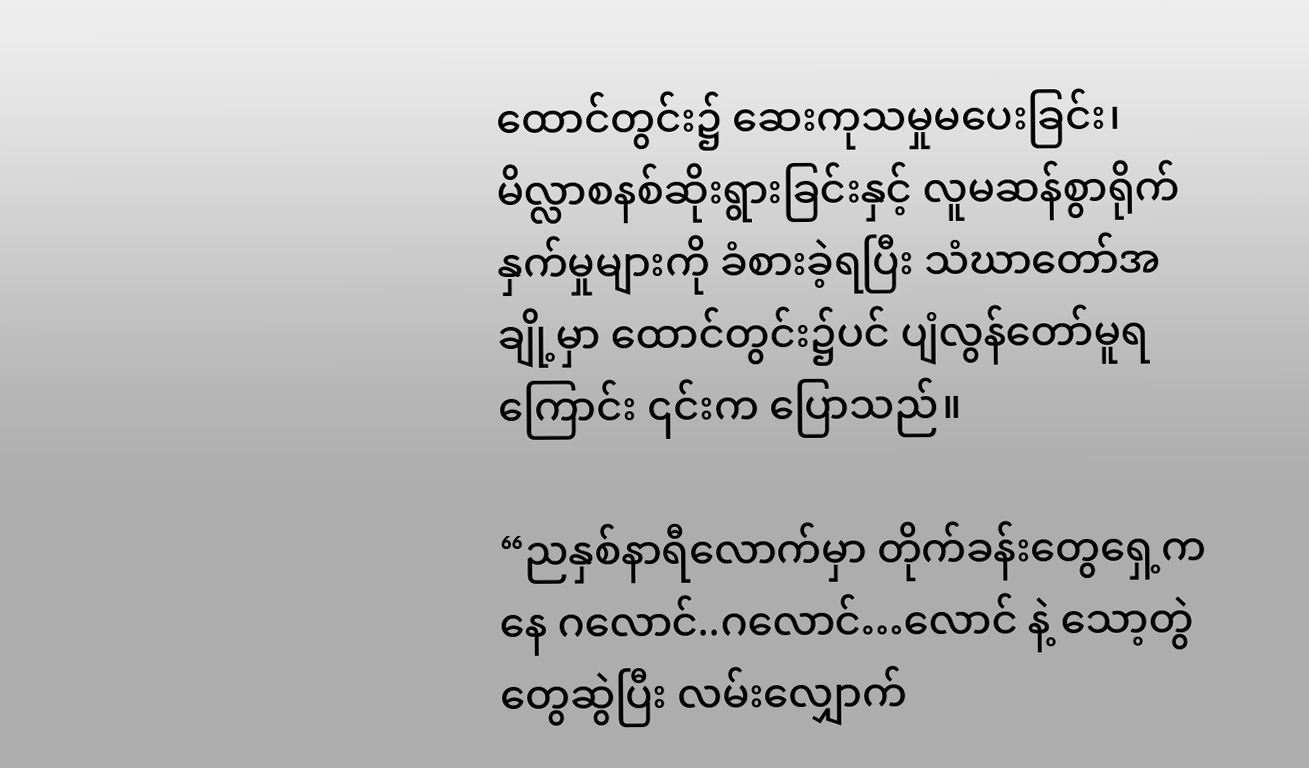ထောင်တွင်း၌ ဆေးကုသမှုမပေးခြင်း၊ မိလ္လာစနစ်ဆိုးရွားခြင်းနှင့် လူမဆန်စွာရိုက်နှက်မှုများကို ခံစားခဲ့ရပြီး သံဃာတော်အချို့မှာ ထောင်တွင်း၌ပင် ပျံလွန်တော်မူရကြောင်း ၎င်းက ပြောသည်။

“ညနှစ်နာရီလောက်မှာ တိုက်ခန်းတွေရှေ့ကနေ ဂလောင်..ဂလောင်…လောင် နဲ့ သော့တွဲတွေဆွဲပြီး လမ်းလျှောက်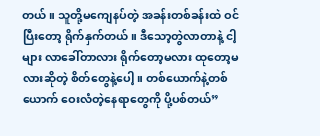တယ်။ သူတို့မကျေနပ်တဲ့ အခန်းတစ်ခန်းထဲ ဝင်ပြီးတော့ ရိုက်နှက်တယ်။ ဒီသော့တွဲလာတာနဲ့ ငါ့များ လာခေါ်တာလား ရိုက်တော့မလား ထုတော့မလားဆိုတဲ့ စိတ်တွေနဲ့ပေါ့။ တစ်ယောက်နဲ့တစ်ယောက် ဝေးလံတဲ့နေရာတွေကို ပို့ပစ်တယ်”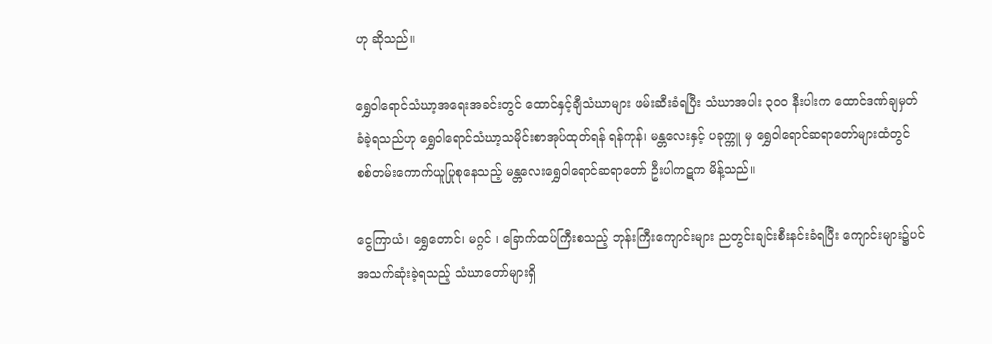ဟု ဆိုသည်။

ရွှေဝါရောင်သံဃာ့အရေးအခင်းတွင် ထောင်နှင့်ချီသံဃာများ ဖမ်းဆီးခံရပြီး သံဃာအပါး ၃၀၀ နီးပါးက ထောင်ဒဏ်ချမှတ်ခံခဲ့ရသည်ဟု ရွှေဝါရောင်သံဃာ့သမိုင်းစာအုပ်ထုတ်ရန် ရန်ကုန်၊ မန္တလေးနှင့် ပခုက္ကူ မှ ရွှေဝါရောင်ဆရာတော်များထံတွင် စစ်တမ်းကောက်ယူပြုစုနေသည့် မန္တလေးရွှေဝါရောင်ဆရာတော် ဦးပါကဋက မိန့်သည်။

ငွေကြာယံ၊ ရွှေတောင်၊ မဂ္ဂင် ၊ ခြောက်ထပ်ကြီးစသည့် ဘုန်းကြီးကျောင်းများ ညတွင်းချင်းစီးနင်းခံရပြီး ကျောင်းများ၌ပင် အသက်ဆုံးခဲ့ရသည့် သံဃာတော်များရှိ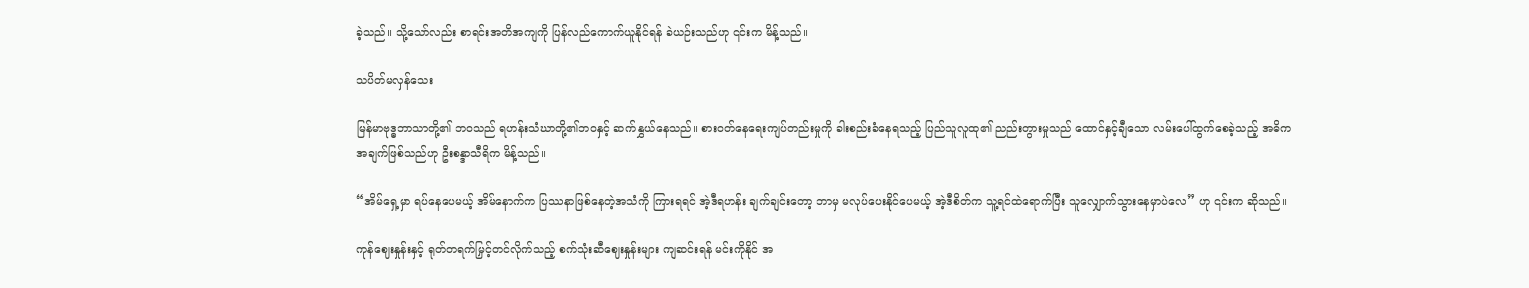ခဲ့သည်။ သို့သော်လည်း စာရင်းအတိအကျကို ပြန်လည်ကောက်ယူနိုင်ရန် ခဲယဉ်းသည်ဟု ၎င်းက မိန့်သည်။

သပိတ်မလှန်သေး

မြန်မာဗုဒ္ဓဘာသာတို့၏ ဘဝသည် ရဟန်းသံဃာတို့၏ဘဝနှင့် ဆက်နွှယ်နေသည်။ စားဝတ်နေရေးကျပ်တည်းမှုကို ခါးစည်းခံနေရသည့် ပြည်သူလူထု၏ ညည်းတွားမှုသည် ထောင်နှင့်ချီသော လမ်းပေါ်ထွက်စေခဲ့သည့် အဓိကအချက်ဖြစ်သည်ဟု ဦးစန္ဒာသီရိက မိန့်သည်။

“အိမ်ရှေ့မှာ ရပ်နေပေမယ့် အိမ်နောက်က ပြဿနာဖြစ်နေတဲ့အသံကို ကြားရရင် အဲ့ဒီရဟန်း ချက်ချင်းတော့ ဘာမှ မလုပ်ပေးနိုင်ပေမယ့် အဲ့ဒီစိတ်က သူ့ရင်ထဲရောက်ပြီး သူလျှောက်သွားနေမှာပဲလေ” ဟု ၎င်းက ဆိုသည်။

ကုန်ဈေးနှုန်းနှင့် ရုတ်တရက်မြှင့်တင်လိုက်သည့် စက်သုံးဆီဈေးနှုန်းများ ကျဆင်းရန် မင်းကိုနိုင် အ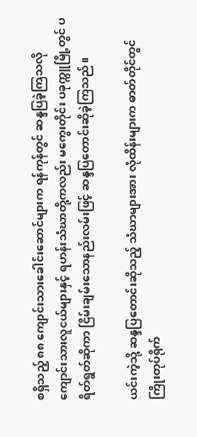စရှိသည့် ၈၈ ကျောင်းသားခေါင်းဆောင်များက ရန်ကုန်တွင် ဆန္ဒပြခဲ့ကြသလို ကျောင်းသားလူငယ်များနှင့် ရဟန်းသံဃာတို့ကလည်း မကွေးတိုင်း ပခုက္ကူမြို့တွင် ပရိတ်ရွတ်ဆိုကာ ငြိမ်းချမ်းသောနည်းလမ်းဖြင့် ဆန္ဒပြတောင်းဆိုခဲ့ကြသည်။

ယင်းကဲ့သို့ ဆန္ဒပြတောင်းဆိုသည့် သံဃာများအား လုံထိန်းများက ဓာတ်တိုင်တွင် ကြိုးတုပ်ရိုက်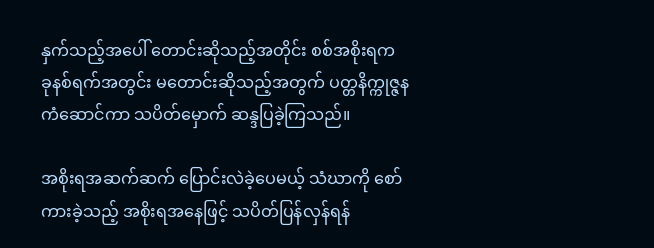နှက်သည့်အပေါ် တောင်းဆိုသည့်အတိုင်း စစ်အစိုးရက ခုနစ်ရက်အတွင်း မတောင်းဆိုသည့်အတွက် ပတ္တနိက္ကုဇ္ဇနကံဆောင်ကာ သပိတ်မှောက် ဆန္ဒပြခဲ့ကြသည်။

အစိုးရအဆက်ဆက် ပြောင်းလဲခဲ့ပေမယ့် သံဃာကို စော်ကားခဲ့သည့် အစိုးရအနေဖြင့် သပိတ်ပြန်လှန်ရန်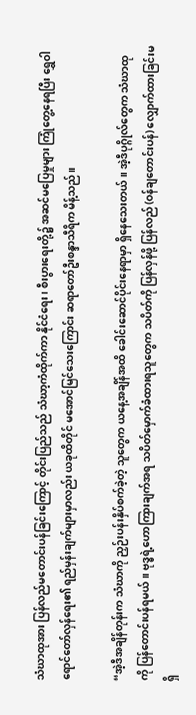သံဃာထုအား ပြန်လည်မတောင်းပန်ခြင်းကြောင့် တိုင်းပြည်သည် သံဃာ့ကံထိုက်ကာ နိုင်ငံရေး၊ စီးပွားရေးတို့၌ အဆင်မပြေမှုများ ကြုံတွေ့နေရပြီး ရွှေဝါရောင်တော်လှန်ရေး၏ ရည်မှန်းချက်များမှာလည်း ယခုထိတိုင် မအောင်မြင်သေးကြောင်း ဆရာတော်ဦးစန္ဒာသီရိက မိန့်သည်။

“အဲ့ဒီအချိန်တုန်းက သံဃာကို ညှဉ်းပန်းနှိပ်စက်ခဲ့တဲ့ သူတွေက ယနေ့အချိန်အထိ ခေါင်းဆောင်ပိုင်းနေရာမှာ ရှိနေသေးတယ်။ အဲ့ဒီပုဂ္ဂိုလ်တွေက သံဃာထုကို ပြန်တောင်းပန်ရမယ်။ ဗုဒ္ဓရဲ့ဟောကြားချက်အရ သပိတ်မှောက်ခံထားရသူတွေက သပိတ်ကို ပြန်လှန်ဖို့ ပြန်လည် (ဝန်ချတောင်းပန်) လျှောက်ထားခြင်းမရှိ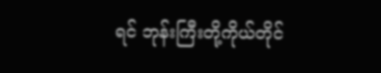ရင် ဘုန်းကြီးတို့ကိုယ်တိုင်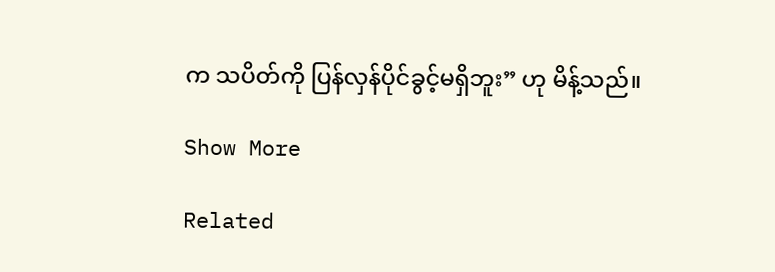က သပိတ်ကို ပြန်လှန်ပိုင်ခွင့်မရှိဘူး” ဟု မိန့်သည်။

Show More

Related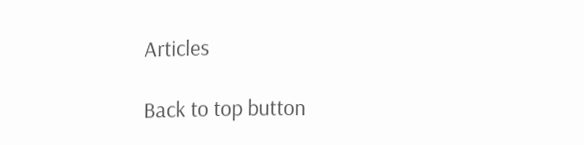Articles

Back to top button